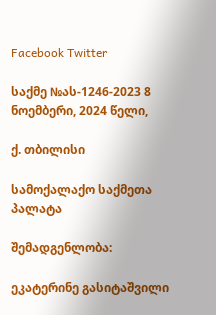Facebook Twitter

საქმე №ას-1246-2023 8 ნოემბერი, 2024 წელი,

ქ. თბილისი

სამოქალაქო საქმეთა პალატა

შემადგენლობა:

ეკატერინე გასიტაშვილი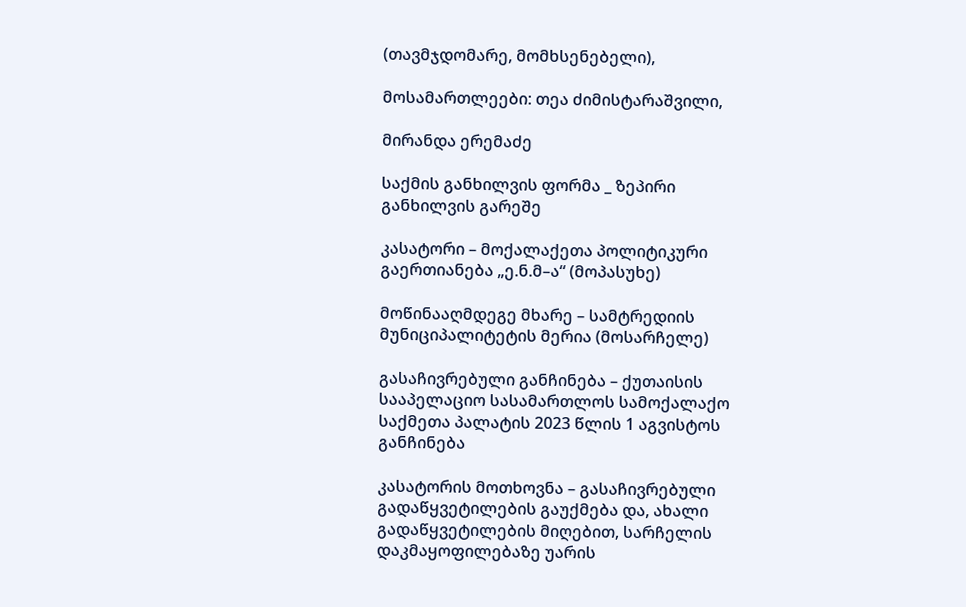(თავმჯდომარე, მომხსენებელი),

მოსამართლეები: თეა ძიმისტარაშვილი,

მირანდა ერემაძე

საქმის განხილვის ფორმა _ ზეპირი განხილვის გარეშე

კასატორი – მოქალაქეთა პოლიტიკური გაერთიანება „ე.ნ.მ–ა“ (მოპასუხე)

მოწინააღმდეგე მხარე – სამტრედიის მუნიციპალიტეტის მერია (მოსარჩელე)

გასაჩივრებული განჩინება – ქუთაისის სააპელაციო სასამართლოს სამოქალაქო საქმეთა პალატის 2023 წლის 1 აგვისტოს განჩინება

კასატორის მოთხოვნა – გასაჩივრებული გადაწყვეტილების გაუქმება და, ახალი გადაწყვეტილების მიღებით, სარჩელის დაკმაყოფილებაზე უარის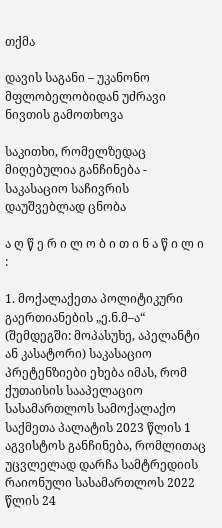თქმა

დავის საგანი – უკანონო მფლობელობიდან უძრავი ნივთის გამოთხოვა

საკითხი, რომელზედაც მიღებულია განჩინება - საკასაციო საჩივრის დაუშვებლად ცნობა

ა ღ წ ე რ ი ლ ო ბ ი თ ი ნ ა წ ი ლ ი :

1. მოქალაქეთა პოლიტიკური გაერთიანების „ე.ნ.მ–ა“ (შემდეგში: მოპასუხე, აპელანტი ან კასატორი) საკასაციო პრეტენზიები ეხება იმას, რომ ქუთაისის სააპელაციო სასამართლოს სამოქალაქო საქმეთა პალატის 2023 წლის 1 აგვისტოს განჩინება, რომლითაც უცვლელად დარჩა სამტრედიის რაიონული სასამართლოს 2022 წლის 24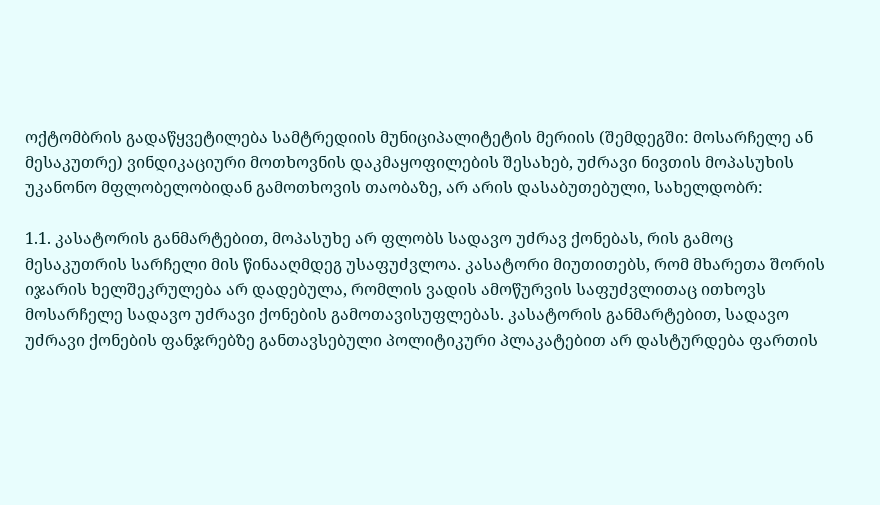ოქტომბრის გადაწყვეტილება სამტრედიის მუნიციპალიტეტის მერიის (შემდეგში: მოსარჩელე ან მესაკუთრე) ვინდიკაციური მოთხოვნის დაკმაყოფილების შესახებ, უძრავი ნივთის მოპასუხის უკანონო მფლობელობიდან გამოთხოვის თაობაზე, არ არის დასაბუთებული, სახელდობრ:

1.1. კასატორის განმარტებით, მოპასუხე არ ფლობს სადავო უძრავ ქონებას, რის გამოც მესაკუთრის სარჩელი მის წინააღმდეგ უსაფუძვლოა. კასატორი მიუთითებს, რომ მხარეთა შორის იჯარის ხელშეკრულება არ დადებულა, რომლის ვადის ამოწურვის საფუძვლითაც ითხოვს მოსარჩელე სადავო უძრავი ქონების გამოთავისუფლებას. კასატორის განმარტებით, სადავო უძრავი ქონების ფანჯრებზე განთავსებული პოლიტიკური პლაკატებით არ დასტურდება ფართის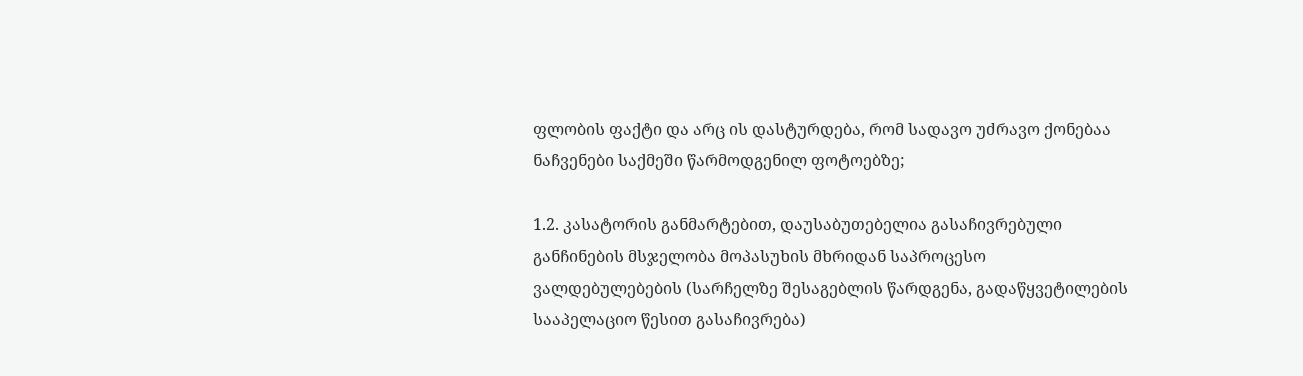ფლობის ფაქტი და არც ის დასტურდება, რომ სადავო უძრავო ქონებაა ნაჩვენები საქმეში წარმოდგენილ ფოტოებზე;

1.2. კასატორის განმარტებით, დაუსაბუთებელია გასაჩივრებული განჩინების მსჯელობა მოპასუხის მხრიდან საპროცესო ვალდებულებების (სარჩელზე შესაგებლის წარდგენა, გადაწყვეტილების სააპელაციო წესით გასაჩივრება)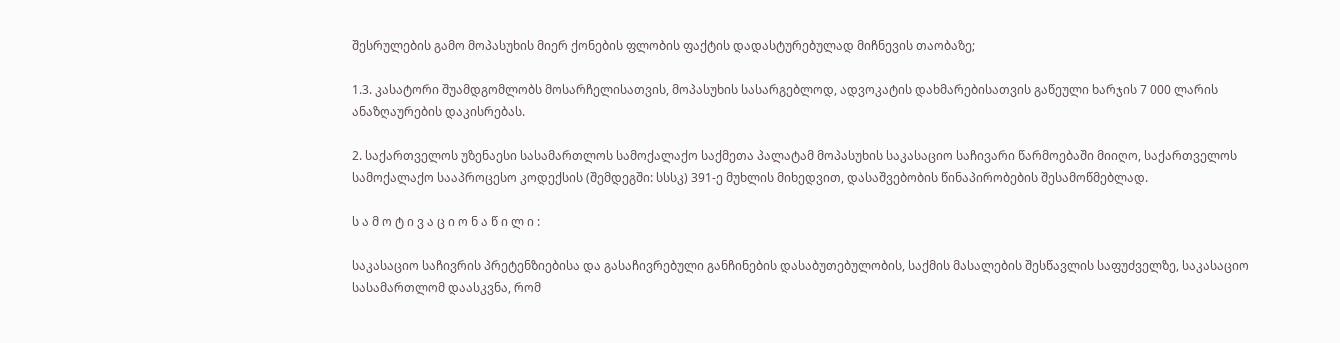შესრულების გამო მოპასუხის მიერ ქონების ფლობის ფაქტის დადასტურებულად მიჩნევის თაობაზე;

1.3. კასატორი შუამდგომლობს მოსარჩელისათვის, მოპასუხის სასარგებლოდ, ადვოკატის დახმარებისათვის გაწეული ხარჯის 7 000 ლარის ანაზღაურების დაკისრებას.

2. საქართველოს უზენაესი სასამართლოს სამოქალაქო საქმეთა პალატამ მოპასუხის საკასაციო საჩივარი წარმოებაში მიიღო, საქართველოს სამოქალაქო სააპროცესო კოდექსის (შემდეგში: სსსკ) 391-ე მუხლის მიხედვით, დასაშვებობის წინაპირობების შესამოწმებლად.

ს ა მ ო ტ ი ვ ა ც ი ო ნ ა წ ი ლ ი :

საკასაციო საჩივრის პრეტენზიებისა და გასაჩივრებული განჩინების დასაბუთებულობის, საქმის მასალების შესწავლის საფუძველზე, საკასაციო სასამართლომ დაასკვნა, რომ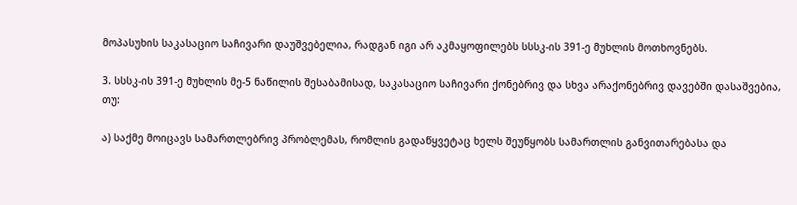მოპასუხის საკასაციო საჩივარი დაუშვებელია, რადგან იგი არ აკმაყოფილებს სსსკ-ის 391-ე მუხლის მოთხოვნებს.

3. სსსკ-ის 391-ე მუხლის მე-5 ნაწილის შესაბამისად, საკასაციო საჩივარი ქონებრივ და სხვა არაქონებრივ დავებში დასაშვებია, თუ:

ა) საქმე მოიცავს სამართლებრივ პრობლემას, რომლის გადაწყვეტაც ხელს შეუწყობს სამართლის განვითარებასა და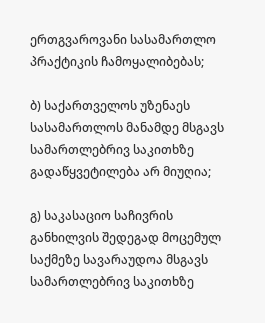ერთგვაროვანი სასამართლო პრაქტიკის ჩამოყალიბებას;

ბ) საქართველოს უზენაეს სასამართლოს მანამდე მსგავს სამართლებრივ საკითხზე გადაწყვეტილება არ მიუღია;

გ) საკასაციო საჩივრის განხილვის შედეგად მოცემულ საქმეზე სავარაუდოა მსგავს სამართლებრივ საკითხზე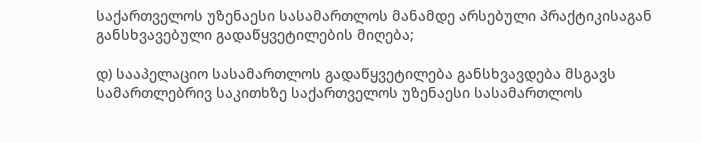საქართველოს უზენაესი სასამართლოს მანამდე არსებული პრაქტიკისაგან განსხვავებული გადაწყვეტილების მიღება;

დ) სააპელაციო სასამართლოს გადაწყვეტილება განსხვავდება მსგავს სამართლებრივ საკითხზე საქართველოს უზენაესი სასამართლოს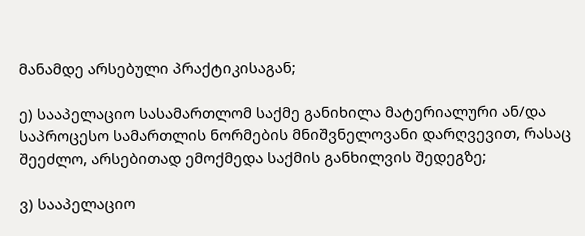მანამდე არსებული პრაქტიკისაგან;

ე) სააპელაციო სასამართლომ საქმე განიხილა მატერიალური ან/და საპროცესო სამართლის ნორმების მნიშვნელოვანი დარღვევით, რასაც შეეძლო, არსებითად ემოქმედა საქმის განხილვის შედეგზე;

ვ) სააპელაციო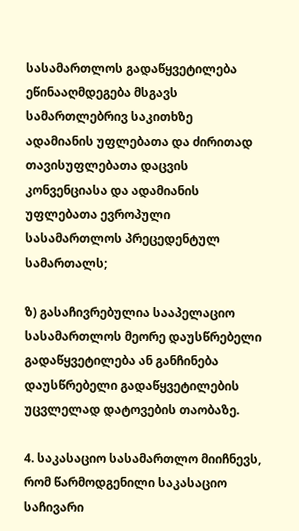სასამართლოს გადაწყვეტილება ეწინააღმდეგება მსგავს სამართლებრივ საკითხზე ადამიანის უფლებათა და ძირითად თავისუფლებათა დაცვის კონვენციასა და ადამიანის უფლებათა ევროპული სასამართლოს პრეცედენტულ სამართალს;

ზ) გასაჩივრებულია სააპელაციო სასამართლოს მეორე დაუსწრებელი გადაწყვეტილება ან განჩინება დაუსწრებელი გადაწყვეტილების უცვლელად დატოვების თაობაზე.

4. საკასაციო სასამართლო მიიჩნევს, რომ წარმოდგენილი საკასაციო საჩივარი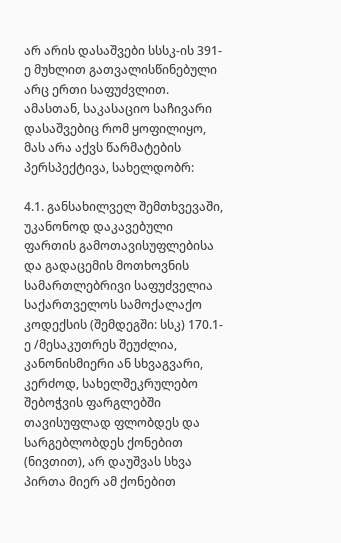არ არის დასაშვები სსსკ-ის 391-ე მუხლით გათვალისწინებული არც ერთი საფუძვლით. ამასთან, საკასაციო საჩივარი დასაშვებიც რომ ყოფილიყო, მას არა აქვს წარმატების პერსპექტივა, სახელდობრ:

4.1. განსახილველ შემთხვევაში, უკანონოდ დაკავებული ფართის გამოთავისუფლებისა და გადაცემის მოთხოვნის სამართლებრივი საფუძველია საქართველოს სამოქალაქო კოდექსის (შემდეგში: სსკ) 170.1-ე /მესაკუთრეს შეუძლია, კანონისმიერი ან სხვაგვარი, კერძოდ, სახელშეკრულებო შებოჭვის ფარგლებში თავისუფლად ფლობდეს და სარგებლობდეს ქონებით (ნივთით), არ დაუშვას სხვა პირთა მიერ ამ ქონებით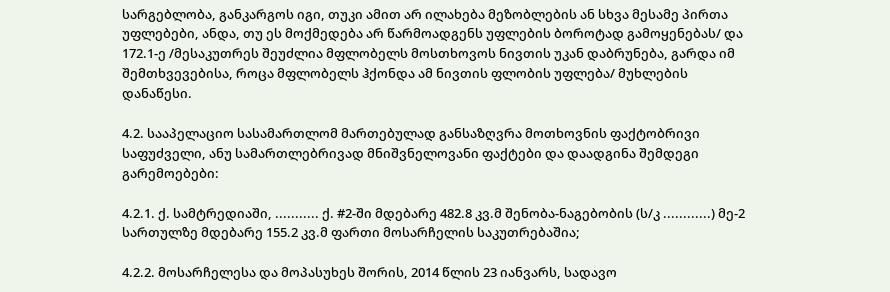სარგებლობა, განკარგოს იგი, თუკი ამით არ ილახება მეზობლების ან სხვა მესამე პირთა უფლებები, ანდა, თუ ეს მოქმედება არ წარმოადგენს უფლების ბოროტად გამოყენებას/ და 172.1-ე /მესაკუთრეს შეუძლია მფლობელს მოსთხოვოს ნივთის უკან დაბრუნება, გარდა იმ შემთხვევებისა, როცა მფლობელს ჰქონდა ამ ნივთის ფლობის უფლება/ მუხლების დანაწესი.

4.2. სააპელაციო სასამართლომ მართებულად განსაზღვრა მოთხოვნის ფაქტობრივი საფუძველი, ანუ სამართლებრივად მნიშვნელოვანი ფაქტები და დაადგინა შემდეგი გარემოებები:

4.2.1. ქ. სამტრედიაში, ........... ქ. #2-ში მდებარე 482.8 კვ.მ შენობა-ნაგებობის (ს/კ ............) მე-2 სართულზე მდებარე 155.2 კვ.მ ფართი მოსარჩელის საკუთრებაშია;

4.2.2. მოსარჩელესა და მოპასუხეს შორის, 2014 წლის 23 იანვარს, სადავო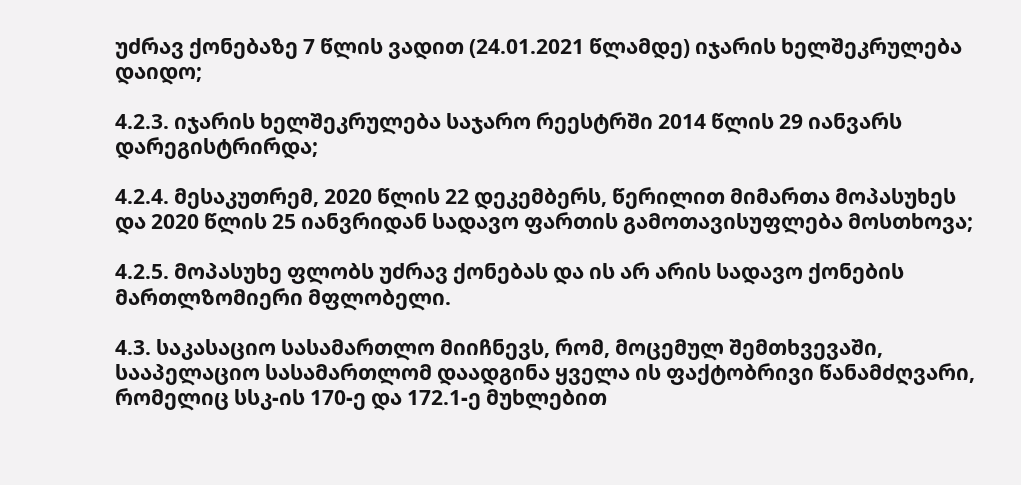უძრავ ქონებაზე 7 წლის ვადით (24.01.2021 წლამდე) იჯარის ხელშეკრულება დაიდო;

4.2.3. იჯარის ხელშეკრულება საჯარო რეესტრში 2014 წლის 29 იანვარს დარეგისტრირდა;

4.2.4. მესაკუთრემ, 2020 წლის 22 დეკემბერს, წერილით მიმართა მოპასუხეს და 2020 წლის 25 იანვრიდან სადავო ფართის გამოთავისუფლება მოსთხოვა;

4.2.5. მოპასუხე ფლობს უძრავ ქონებას და ის არ არის სადავო ქონების მართლზომიერი მფლობელი.

4.3. საკასაციო სასამართლო მიიჩნევს, რომ, მოცემულ შემთხვევაში, სააპელაციო სასამართლომ დაადგინა ყველა ის ფაქტობრივი წანამძღვარი, რომელიც სსკ-ის 170-ე და 172.1-ე მუხლებით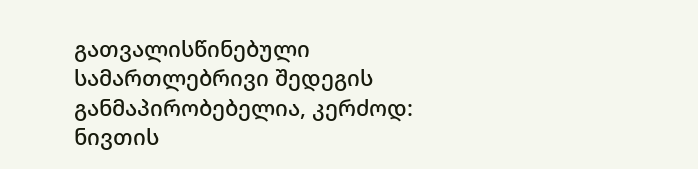გათვალისწინებული სამართლებრივი შედეგის განმაპირობებელია, კერძოდ: ნივთის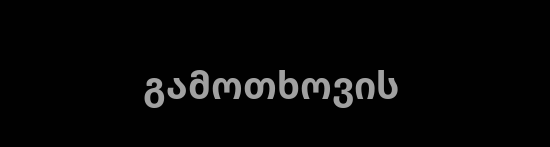გამოთხოვის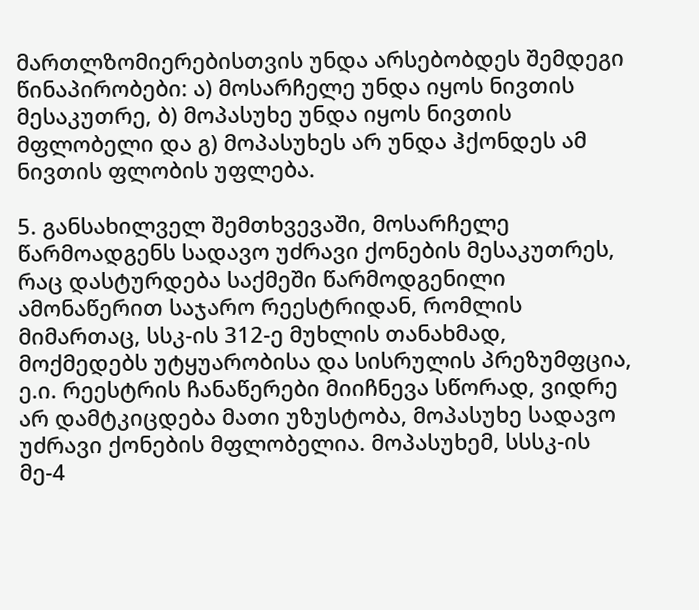მართლზომიერებისთვის უნდა არსებობდეს შემდეგი წინაპირობები: ა) მოსარჩელე უნდა იყოს ნივთის მესაკუთრე, ბ) მოპასუხე უნდა იყოს ნივთის მფლობელი და გ) მოპასუხეს არ უნდა ჰქონდეს ამ ნივთის ფლობის უფლება.

5. განსახილველ შემთხვევაში, მოსარჩელე წარმოადგენს სადავო უძრავი ქონების მესაკუთრეს, რაც დასტურდება საქმეში წარმოდგენილი ამონაწერით საჯარო რეესტრიდან, რომლის მიმართაც, სსკ-ის 312-ე მუხლის თანახმად, მოქმედებს უტყუარობისა და სისრულის პრეზუმფცია, ე.ი. რეესტრის ჩანაწერები მიიჩნევა სწორად, ვიდრე არ დამტკიცდება მათი უზუსტობა, მოპასუხე სადავო უძრავი ქონების მფლობელია. მოპასუხემ, სსსკ-ის მე-4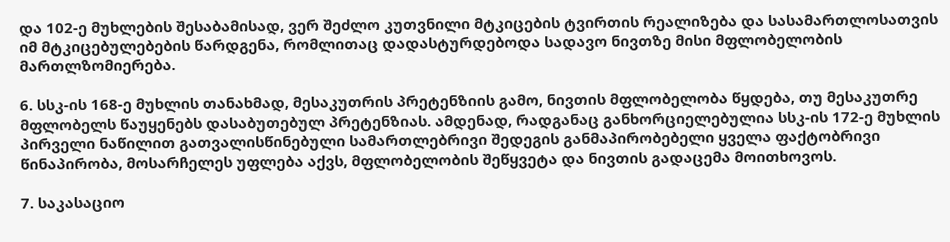და 102-ე მუხლების შესაბამისად, ვერ შეძლო კუთვნილი მტკიცების ტვირთის რეალიზება და სასამართლოსათვის იმ მტკიცებულებების წარდგენა, რომლითაც დადასტურდებოდა სადავო ნივთზე მისი მფლობელობის მართლზომიერება.

6. სსკ-ის 168-ე მუხლის თანახმად, მესაკუთრის პრეტენზიის გამო, ნივთის მფლობელობა წყდება, თუ მესაკუთრე მფლობელს წაუყენებს დასაბუთებულ პრეტენზიას. ამდენად, რადგანაც განხორციელებულია სსკ-ის 172-ე მუხლის პირველი ნაწილით გათვალისწინებული სამართლებრივი შედეგის განმაპირობებელი ყველა ფაქტობრივი წინაპირობა, მოსარჩელეს უფლება აქვს, მფლობელობის შეწყვეტა და ნივთის გადაცემა მოითხოვოს.

7. საკასაციო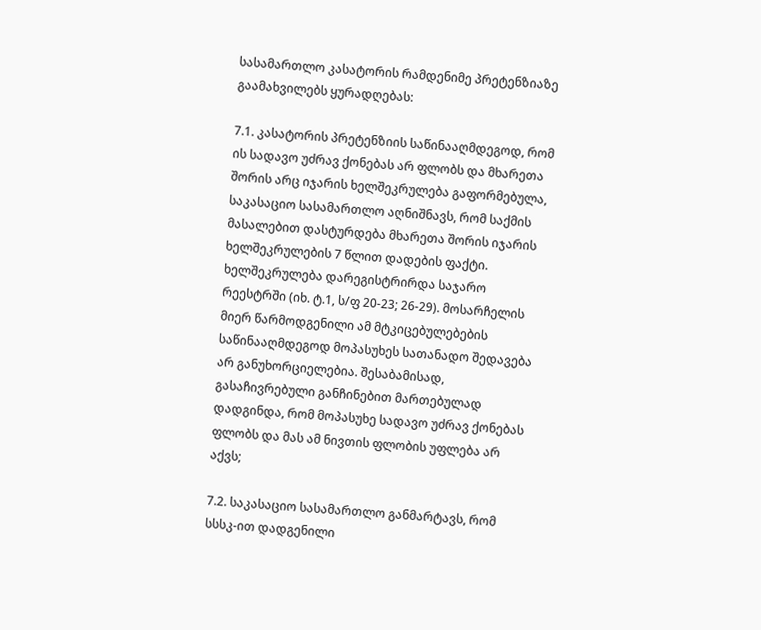სასამართლო კასატორის რამდენიმე პრეტენზიაზე გაამახვილებს ყურადღებას:

7.1. კასატორის პრეტენზიის საწინააღმდეგოდ, რომ ის სადავო უძრავ ქონებას არ ფლობს და მხარეთა შორის არც იჯარის ხელშეკრულება გაფორმებულა, საკასაციო სასამართლო აღნიშნავს, რომ საქმის მასალებით დასტურდება მხარეთა შორის იჯარის ხელშეკრულების 7 წლით დადების ფაქტი. ხელშეკრულება დარეგისტრირდა საჯარო რეესტრში (იხ. ტ.1, ს/ფ 20-23; 26-29). მოსარჩელის მიერ წარმოდგენილი ამ მტკიცებულებების საწინააღმდეგოდ მოპასუხეს სათანადო შედავება არ განუხორციელებია. შესაბამისად, გასაჩივრებული განჩინებით მართებულად დადგინდა, რომ მოპასუხე სადავო უძრავ ქონებას ფლობს და მას ამ ნივთის ფლობის უფლება არ აქვს;

7.2. საკასაციო სასამართლო განმარტავს, რომ სსსკ-ით დადგენილი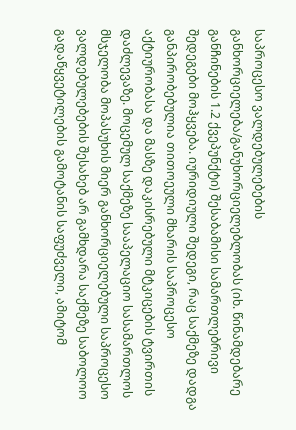საპროცესო ვალდებულებების განხორციელება/განუხორციელებლობას (იხ. წინამდებარე განჩინების 1.2 ქვეპუნქტი) შესაბამისი სამართლებრივი შედეგები მოჰყვება. იურიდიული შედეგი, რაც საქმეზე დადგა განპირობებულია თითოეული მხარის საპროცესო აქტიურობასა და მასზე დაკისრებული მტკიცების ტვირთის დაძლევაზე. მოცემულ საქმეზე სააპელაციო სასამართლოს მსჯელობა მოპასუხის მიერ განხორციელებული საპროცესო ვალდებულებების შესახებ არ გამხდარა საქმეზე საბოლოო გადაწყვეტილების გამოტანის საფუძველი, ამიტომ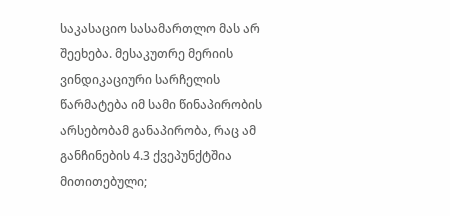საკასაციო სასამართლო მას არ შეეხება. მესაკუთრე მერიის ვინდიკაციური სარჩელის წარმატება იმ სამი წინაპირობის არსებობამ განაპირობა, რაც ამ განჩინების 4.3 ქვეპუნქტშია მითითებული;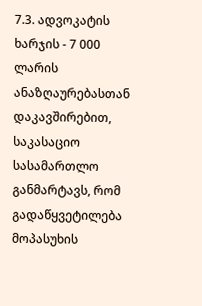7.3. ადვოკატის ხარჯის - 7 000 ლარის ანაზღაურებასთან დაკავშირებით, საკასაციო სასამართლო განმარტავს, რომ გადაწყვეტილება მოპასუხის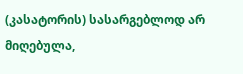(კასატორის) სასარგებლოდ არ მიღებულა,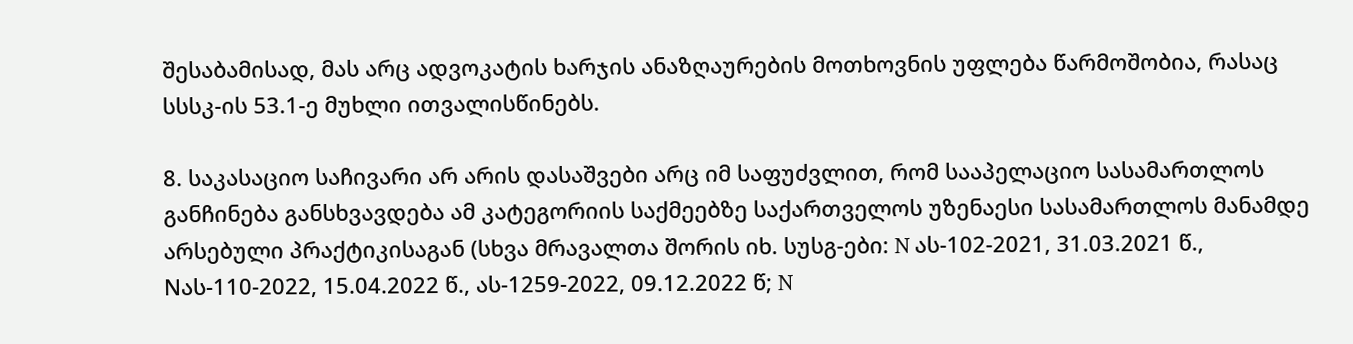შესაბამისად, მას არც ადვოკატის ხარჯის ანაზღაურების მოთხოვნის უფლება წარმოშობია, რასაც სსსკ-ის 53.1-ე მუხლი ითვალისწინებს.

8. საკასაციო საჩივარი არ არის დასაშვები არც იმ საფუძვლით, რომ სააპელაციო სასამართლოს განჩინება განსხვავდება ამ კატეგორიის საქმეებზე საქართველოს უზენაესი სასამართლოს მანამდე არსებული პრაქტიკისაგან (სხვა მრავალთა შორის იხ. სუსგ-ები: N ას-102-2021, 31.03.2021 წ., Nას-110-2022, 15.04.2022 წ., ას-1259-2022, 09.12.2022 წ; N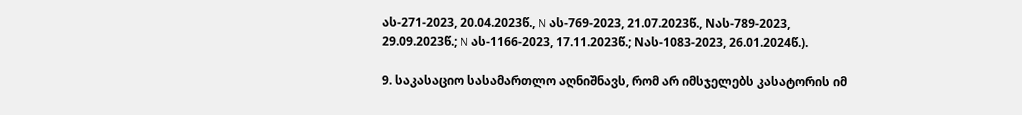ას-271-2023, 20.04.2023წ., N ას-769-2023, 21.07.2023წ., Nას-789-2023, 29.09.2023წ.; N ას-1166-2023, 17.11.2023წ.; Nას-1083-2023, 26.01.2024წ.).

9. საკასაციო სასამართლო აღნიშნავს, რომ არ იმსჯელებს კასატორის იმ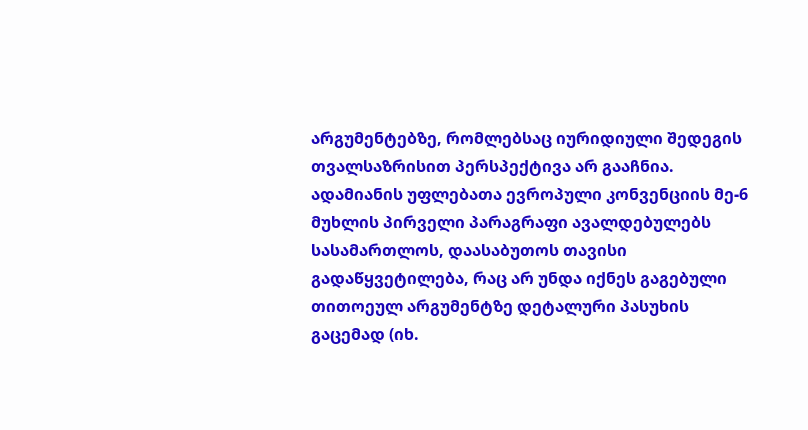არგუმენტებზე, რომლებსაც იურიდიული შედეგის თვალსაზრისით პერსპექტივა არ გააჩნია. ადამიანის უფლებათა ევროპული კონვენციის მე-6 მუხლის პირველი პარაგრაფი ავალდებულებს სასამართლოს, დაასაბუთოს თავისი გადაწყვეტილება, რაც არ უნდა იქნეს გაგებული თითოეულ არგუმენტზე დეტალური პასუხის გაცემად (იხ.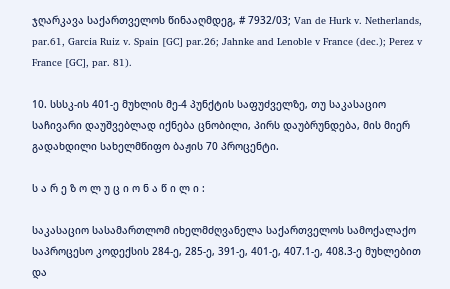ჯღარკავა საქართველოს წინააღმდეგ, # 7932/03; Van de Hurk v. Netherlands, par.61, Garcia Ruiz v. Spain [GC] par.26; Jahnke and Lenoble v France (dec.); Perez v France [GC], par. 81).

10. სსსკ-ის 401-ე მუხლის მე-4 პუნქტის საფუძველზე, თუ საკასაციო საჩივარი დაუშვებლად იქნება ცნობილი, პირს დაუბრუნდება, მის მიერ გადახდილი სახელმწიფო ბაჟის 70 პროცენტი.

ს ა რ ე ზ ო ლ უ ც ი ო ნ ა წ ი ლ ი :

საკასაციო სასამართლომ იხელმძღვანელა საქართველოს სამოქალაქო საპროცესო კოდექსის 284-ე, 285-ე, 391-ე, 401-ე, 407.1-ე, 408.3-ე მუხლებით და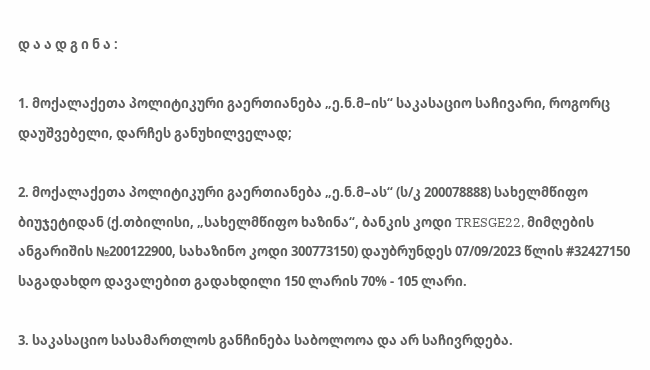დ ა ა დ გ ი ნ ა :

1. მოქალაქეთა პოლიტიკური გაერთიანება „ე.ნ.მ–ის“ საკასაციო საჩივარი, როგორც დაუშვებელი, დარჩეს განუხილველად;

2. მოქალაქეთა პოლიტიკური გაერთიანება „ე.ნ.მ–ას“ (ს/კ 200078888) სახელმწიფო ბიუჯეტიდან (ქ.თბილისი, „სახელმწიფო ხაზინა“, ბანკის კოდი TRESGE22, მიმღების ანგარიშის №200122900, სახაზინო კოდი 300773150) დაუბრუნდეს 07/09/2023 წლის #32427150 საგადახდო დავალებით გადახდილი 150 ლარის 70% - 105 ლარი.

3. საკასაციო სასამართლოს განჩინება საბოლოოა და არ საჩივრდება.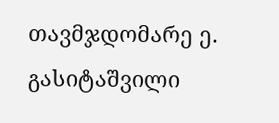თავმჯდომარე ე. გასიტაშვილი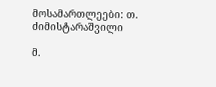მოსამართლეები: თ. ძიმისტარაშვილი

მ.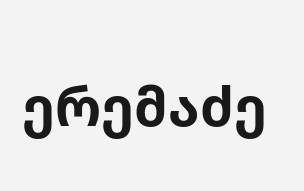ერემაძე